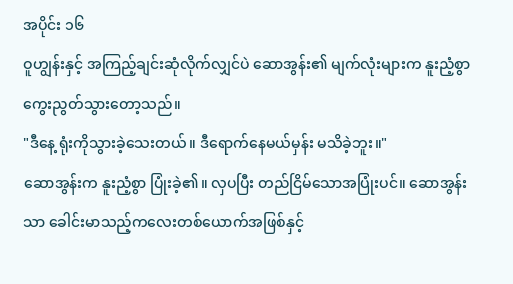အပိုင်း ၁၆
ဝူဟျွန်းနှင့် အကြည့်ချင်းဆုံလိုက်လျှင်ပဲ ဆောအွန်း၏ မျက်လုံးများက နူးညံ့စွာ ကွေးညွတ်သွားတော့သည်။
"ဒီနေ့ ရုံးကိုသွားခဲ့သေးတယ်။ ဒီရောက်နေမယ်မှန်း မသိခဲ့ဘူး။"
ဆောအွန်းက နူးညံ့စွာ ပြုံးခဲ့၏။ လှပပြီး တည်ငြိမ်သောအပြုံးပင်။ ဆောအွန်းသာ ခေါင်းမာသည့်ကလေးတစ်ယောက်အဖြစ်နှင့်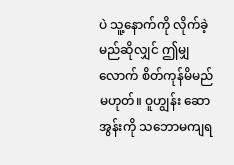ပဲ သူ့နောက်ကို လိုက်ခဲ့မည်ဆိုလျှင် ဤမျှလောက် စိတ်ကုန်မိမည်မဟုတ်။ ဝူဟျွန်း ဆောအွန်းကို သဘောမကျရ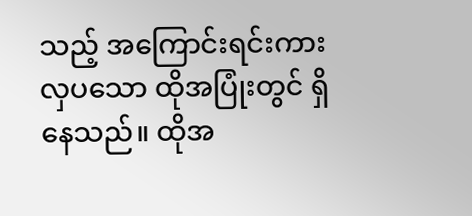သည့် အကြောင်းရင်းကား လှပသော ထိုအပြုံးတွင် ရှိနေသည်။ ထိုအ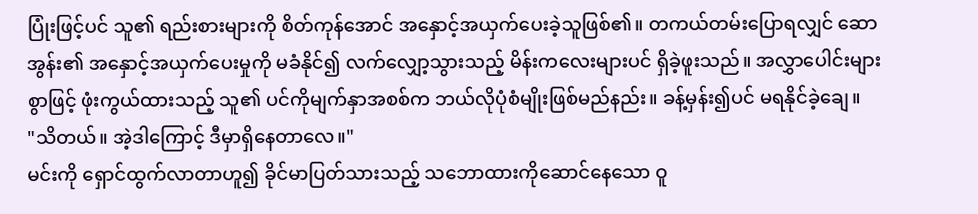ပြုံးဖြင့်ပင် သူ၏ ရည်းစားများကို စိတ်ကုန်အောင် အနှောင့်အယှက်ပေးခဲ့သူဖြစ်၏။ တကယ်တမ်းပြောရလျှင် ဆောအွန်း၏ အနှောင့်အယှက်ပေးမှုကို မခံနိုင်၍ လက်လျှော့သွားသည့် မိန်းကလေးများပင် ရှိခဲ့ဖူးသည်။ အလွှာပေါင်းများစွာဖြင့် ဖုံးကွယ်ထားသည့် သူ၏ ပင်ကိုမျက်နှာအစစ်က ဘယ်လိုပုံစံမျိုးဖြစ်မည်နည်း။ ခန့်မှန်း၍ပင် မရနိုင်ခဲ့ချေ။
"သိတယ်။ အဲ့ဒါကြောင့် ဒီမှာရှိနေတာလေ။"
မင်းကို ရှောင်ထွက်လာတာဟူ၍ ခိုင်မာပြတ်သားသည့် သဘောထားကိုဆောင်နေသော ဝူ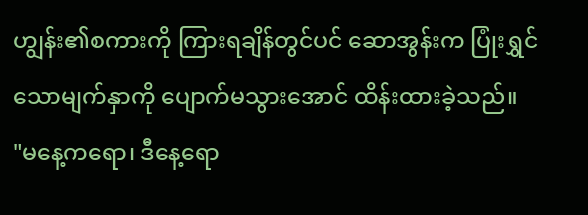ဟျွန်း၏စကားကို ကြားရချိန်တွင်ပင် ဆောအွန်းက ပြုံးရွှင်သောမျက်နှာကို ပျောက်မသွားအောင် ထိန်းထားခဲ့သည်။
"မနေ့ကရော၊ ဒီနေ့ရော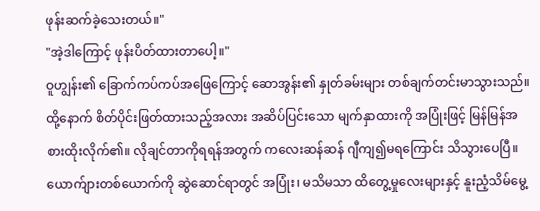ဖုန်းဆက်ခဲ့သေးတယ်။"
"အဲ့ဒါကြောင့် ဖုန်းပိတ်ထားတာပေါ့။"
ဝူဟျွန်း၏ ခြောက်ကပ်ကပ်အဖြေကြောင့် ဆောအွန်း၏ နှုတ်ခမ်းများ တစ်ချက်တင်းမာသွားသည်။ ထို့နောက် စိတ်ပိုင်းဖြတ်ထားသည့်အလား အဆိပ်ပြင်းသော မျက်နှာထားကို အပြုံးဖြင့် မြန်မြန်အစားထိုးလိုက်၏။ လိုချင်တာကိုရရန်အတွက် ကလေးဆန်ဆန် ဂျီကျ၍မရကြောင်း သိသွားပေပြီ။ ယောက်ျားတစ်ယောက်ကို ဆွဲဆောင်ရာတွင် အပြုံး၊ မသိမသာ ထိတွေ့မှုလေးများနှင့် နူးညံ့သိမ်မွေ့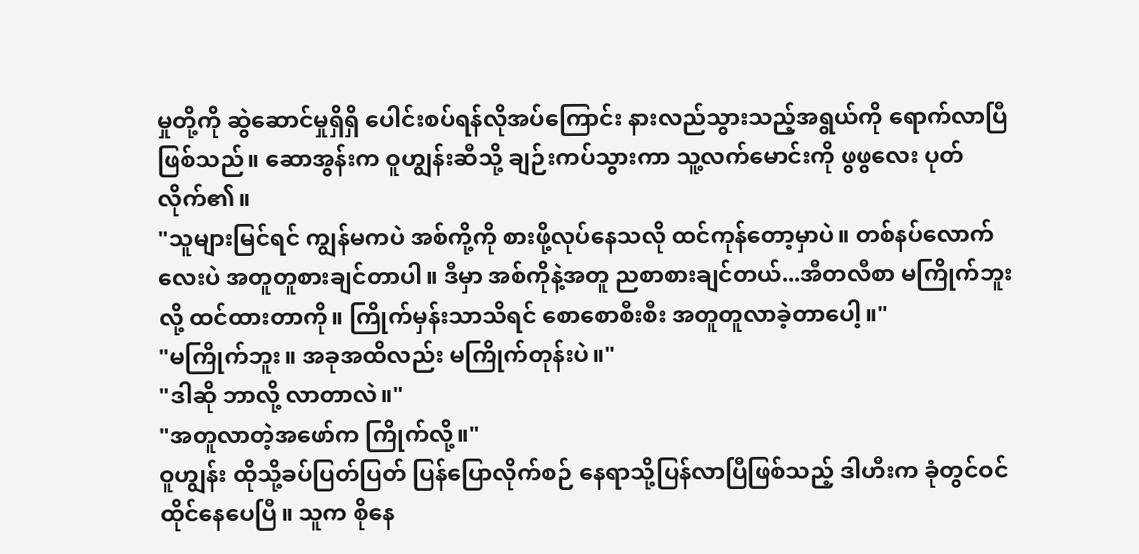မှုတို့ကို ဆွဲဆောင်မှုရှိရှိ ပေါင်းစပ်ရန်လိုအပ်ကြောင်း နားလည်သွားသည့်အရွယ်ကို ရောက်လာပြီဖြစ်သည်။ ဆောအွန်းက ဝူဟျွန်းဆီသို့ ချဉ်းကပ်သွားကာ သူ့လက်မောင်းကို ဖွဖွလေး ပုတ်လိုက်၏။
"သူများမြင်ရင် ကျွန်မကပဲ အစ်ကို့ကို စားဖို့လုပ်နေသလို ထင်ကုန်တော့မှာပဲ။ တစ်နပ်လောက်လေးပဲ အတူတူစားချင်တာပါ။ ဒီမှာ အစ်ကိုနဲ့အတူ ညစာစားချင်တယ်...အီတလီစာ မကြိုက်ဘူးလို့ ထင်ထားတာကို။ ကြိုက်မှန်းသာသိရင် စောစောစီးစီး အတူတူလာခဲ့တာပေါ့။"
"မကြိုက်ဘူး။ အခုအထိလည်း မကြိုက်တုန်းပဲ။"
"ဒါဆို ဘာလို့ လာတာလဲ။"
"အတူလာတဲ့အဖော်က ကြိုက်လို့။"
ဝူဟျွန်း ထိုသို့ခပ်ပြတ်ပြတ် ပြန်ပြောလိုက်စဉ် နေရာသို့ပြန်လာပြီဖြစ်သည့် ဒါဟီးက ခုံတွင်ဝင်ထိုင်နေပေပြီ။ သူက စိုနေ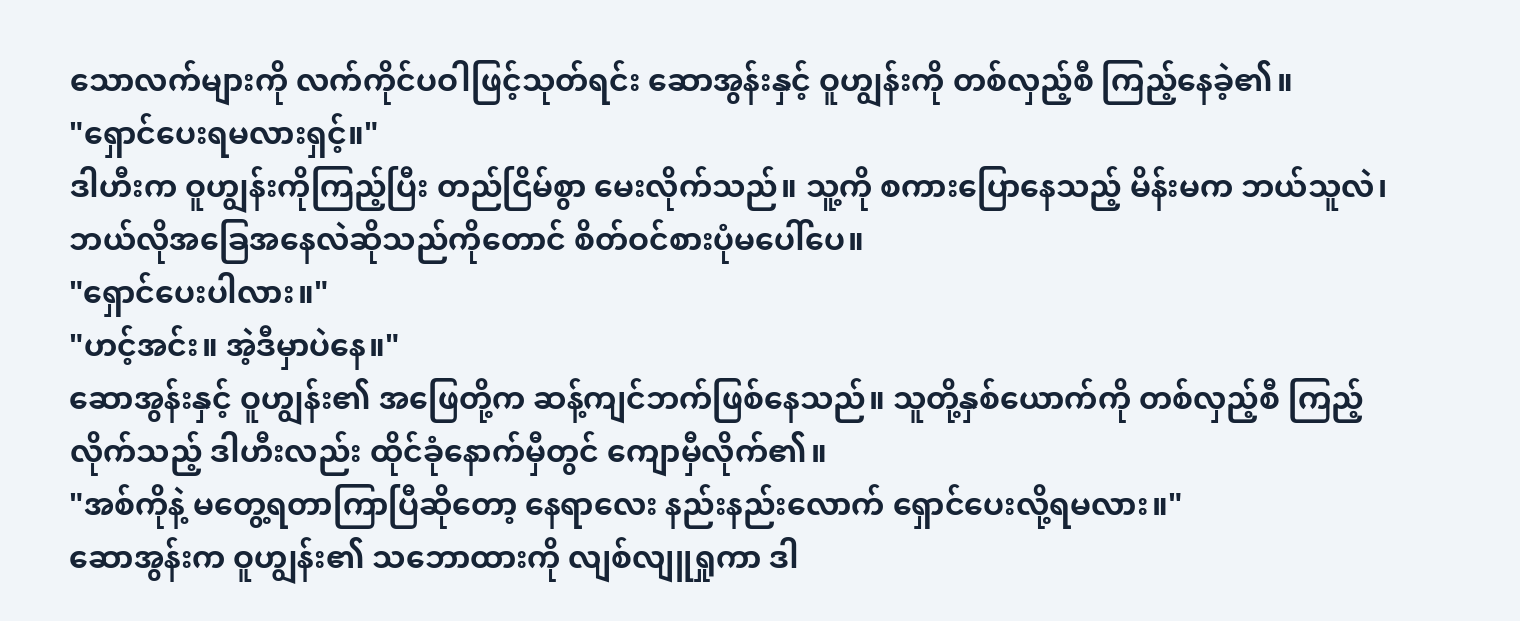သောလက်များကို လက်ကိုင်ပဝါဖြင့်သုတ်ရင်း ဆောအွန်းနှင့် ဝူဟျွန်းကို တစ်လှည့်စီ ကြည့်နေခဲ့၏။
"ရှောင်ပေးရမလားရှင့်။"
ဒါဟီးက ဝူဟျွန်းကိုကြည့်ပြီး တည်ငြိမ်စွာ မေးလိုက်သည်။ သူ့ကို စကားပြောနေသည့် မိန်းမက ဘယ်သူလဲ၊ ဘယ်လိုအခြေအနေလဲဆိုသည်ကိုတောင် စိတ်ဝင်စားပုံမပေါ်ပေ။
"ရှောင်ပေးပါလား။"
"ဟင့်အင်း။ အဲ့ဒီမှာပဲနေ။"
ဆောအွန်းနှင့် ဝူဟျွန်း၏ အဖြေတို့က ဆန့်ကျင်ဘက်ဖြစ်နေသည်။ သူတို့နှစ်ယောက်ကို တစ်လှည့်စီ ကြည့်လိုက်သည့် ဒါဟီးလည်း ထိုင်ခုံနောက်မှီတွင် ကျောမှီလိုက်၏။
"အစ်ကိုနဲ့ မတွေ့ရတာကြာပြီဆိုတော့ နေရာလေး နည်းနည်းလောက် ရှောင်ပေးလို့ရမလား။"
ဆောအွန်းက ဝူဟျွန်း၏ သဘောထားကို လျစ်လျူရှုကာ ဒါ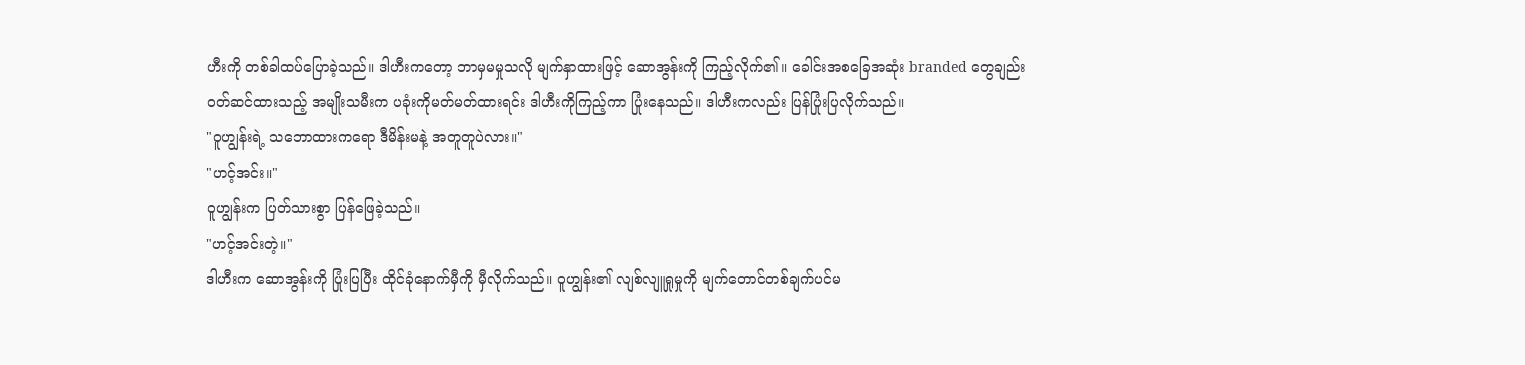ဟီးကို တစ်ခါထပ်ပြောခဲ့သည်။ ဒါဟီးကတော့ ဘာမှမမှုသလို မျက်နှာထားဖြင့် ဆောအွန်းကို ကြည့်လိုက်၏။ ခေါင်းအစခြေအဆုံး branded တွေချည်း ဝတ်ဆင်ထားသည့် အမျိုးသမီးက ပခုံးကိုမတ်မတ်ထားရင်း ဒါဟီးကိုကြည့်ကာ ပြုံးနေသည်။ ဒါဟီးကလည်း ပြန်ပြုံးပြလိုက်သည်။
"ဝူဟျွန်းရဲ့ သဘောထားကရော ဒီမိန်းမနဲ့ အတူတူပဲလား။"
"ဟင့်အင်း။"
ဝူဟျွန်းက ပြတ်သားစွာ ပြန်ဖြေခဲ့သည်။
"ဟင့်အင်းတဲ့။"
ဒါဟီးက ဆောအွန်းကို ပြုံးပြပြီး ထိုင်ခုံနောက်မှီကို မှီလိုက်သည်။ ဝူဟျွန်း၏ လျစ်လျူရှုမှုကို မျက်တောင်တစ်ချက်ပင်မ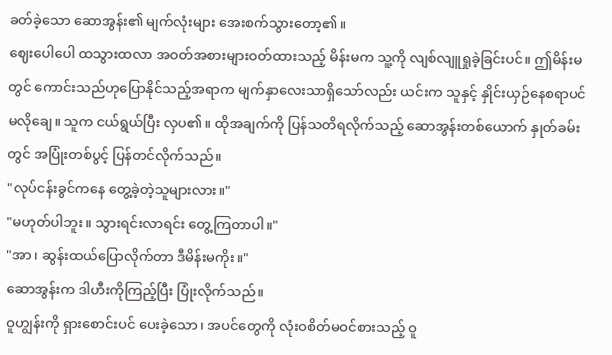ခတ်ခဲ့သော ဆောအွန်း၏ မျက်လုံးများ အေးစက်သွားတော့၏။
ဈေးပေါပေါ ထသွားထလာ အဝတ်အစားများဝတ်ထားသည့် မိန်းမက သူ့ကို လျစ်လျူရှုခဲ့ခြင်းပင်။ ဤမိန်းမတွင် ကောင်းသည်ဟုပြောနိုင်သည့်အရာက မျက်နှာလေးသာရှိသော်လည်း ယင်းက သူနှင့် နှိုင်းယှဉ်နေစရာပင် မလိုချေ။ သူက ငယ်ရွယ်ပြီး လှပ၏။ ထိုအချက်ကို ပြန်သတိရလိုက်သည့် ဆောအွန်းတစ်ယောက် နှုတ်ခမ်းတွင် အပြုံးတစ်ပွင့် ပြန်တင်လိုက်သည်။
"လုပ်ငန်းခွင်ကနေ တွေ့ခဲ့တဲ့သူများလား။"
"မဟုတ်ပါဘူး။ သွားရင်းလာရင်း တွေ့ကြတာပါ။"
"အာ၊ ဆွန်းထယ်ပြောလိုက်တာ ဒီမိန်းမကိုး။"
ဆောအွန်းက ဒါဟီးကိုကြည့်ပြီး ပြုံးလိုက်သည်။
ဝူဟျွန်းကို ရှားစောင်းပင် ပေးခဲ့သော၊ အပင်တွေကို လုံးဝစိတ်မဝင်စားသည့် ဝူ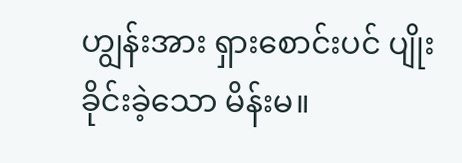ဟျွန်းအား ရှားစောင်းပင် ပျိုးခိုင်းခဲ့သော မိန်းမ။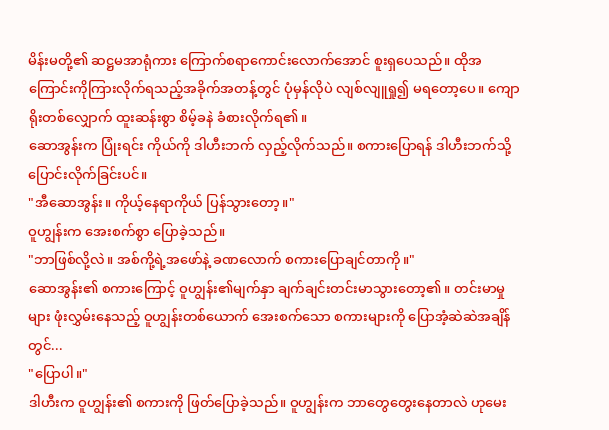မိန်းမတို့၏ ဆဋ္ဌမအာရုံကား ကြောက်စရာကောင်းလောက်အောင် စူးရှပေသည်။ ထိုအကြောင်းကိုကြားလိုက်ရသည့်အခိုက်အတန့်တွင် ပုံမှန်လိုပဲ လျစ်လျူရှု၍ မရတော့ပေ။ ကျောရိုးတစ်လျှောက် ထူးဆန်းစွာ စိမ့်ခနဲ ခံစားလိုက်ရ၏။
ဆောအွန်းက ပြုံးရင်း ကိုယ်ကို ဒါဟီးဘက် လှည့်လိုက်သည်။ စကားပြောရန် ဒါဟီးဘက်သို့ ပြောင်းလိုက်ခြင်းပင်။
"အီဆောအွန်း။ ကိုယ့်နေရာကိုယ် ပြန်သွားတော့။"
ဝူဟျွန်းက အေးစက်စွာ ပြောခဲ့သည်။
"ဘာဖြစ်လို့လဲ။ အစ်ကို့ရဲ့အဖော်နဲ့ ခဏလောက် စကားပြောချင်တာကို။"
ဆောအွန်း၏ စကားကြောင့် ဝူဟျွန်း၏မျက်နှာ ချက်ချင်းတင်းမာသွားတော့၏။ တင်းမာမှုများ ဖုံးလွှမ်းနေသည့် ဝူဟျွန်းတစ်ယောက် အေးစက်သော စကားများကို ပြောအံ့ဆဲဆဲအချိန်တွင်...
"ပြောပါ။"
ဒါဟီးက ဝူဟျွန်း၏ စကားကို ဖြတ်ပြောခဲ့သည်။ ဝူဟျွန်းက ဘာတွေတွေးနေတာလဲ ဟုမေး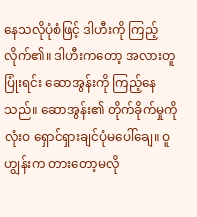နေသလိုပုံစံဖြင့် ဒါဟီးကို ကြည့်လိုက်၏။ ဒါဟီးကတော့ အလားတူပြုံးရင်း ဆောအွန်းကို ကြည့်နေသည်။ ဆောအွန်း၏ တိုက်ခိုက်မှုကို လုံးဝ ရှောင်ရှားချင်ပုံမပေါ်ချေ။ ဝူဟျွန်းက တားတော့မလို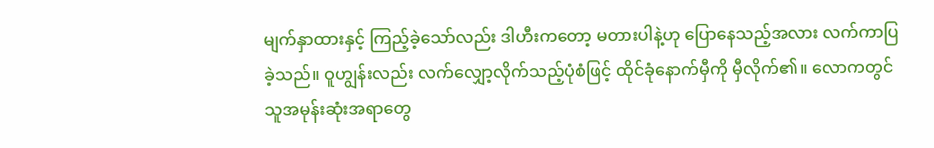မျက်နှာထားနှင့် ကြည့်ခဲ့သော်လည်း ဒါဟီးကတော့ မတားပါနဲ့ဟု ပြောနေသည့်အလား လက်ကာပြခဲ့သည်။ ဝူဟျွန်းလည်း လက်လျှော့လိုက်သည့်ပုံစံဖြင့် ထိုင်ခုံနောက်မှီကို မှီလိုက်၏။ လောကတွင် သူအမုန်းဆုံးအရာတွေ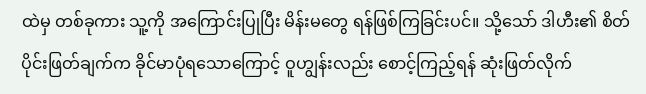ထဲမှ တစ်ခုကား သူ့ကို အကြောင်းပြုပြီး မိန်းမတွေ ရန်ဖြစ်ကြခြင်းပင်။ သို့သော် ဒါဟီး၏ စိတ်ပိုင်းဖြတ်ချက်က ခိုင်မာပုံရသောကြောင့် ဝူဟျွန်းလည်း စောင့်ကြည့်ရန် ဆုံးဖြတ်လိုက်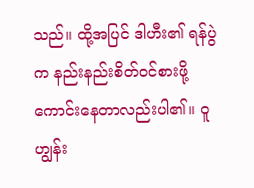သည်။ ထို့အပြင် ဒါဟီး၏ ရန်ပွဲက နည်းနည်းစိတ်ဝင်စားဖို့ကောင်းနေတာလည်းပါ၏။ ဝူဟျွန်း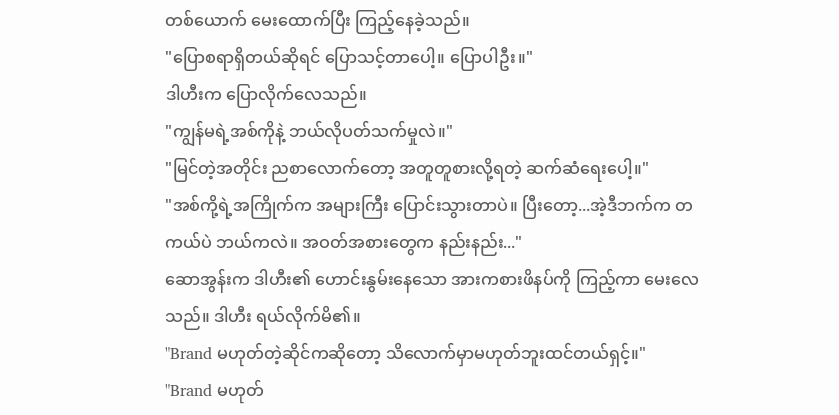တစ်ယောက် မေးထောက်ပြီး ကြည့်နေခဲ့သည်။
"ပြောစရာရှိတယ်ဆိုရင် ပြောသင့်တာပေါ့။ ပြောပါဦး။"
ဒါဟီးက ပြောလိုက်လေသည်။
"ကျွန်မရဲ့အစ်ကိုနဲ့ ဘယ်လိုပတ်သက်မှုလဲ။"
"မြင်တဲ့အတိုင်း ညစာလောက်တော့ အတူတူစားလို့ရတဲ့ ဆက်ဆံရေးပေါ့။"
"အစ်ကို့ရဲ့အကြိုက်က အများကြီး ပြောင်းသွားတာပဲ။ ပြီးတော့...အဲ့ဒီဘက်က တကယ်ပဲ ဘယ်ကလဲ။ အဝတ်အစားတွေက နည်းနည်း..."
ဆောအွန်းက ဒါဟီး၏ ဟောင်းနွမ်းနေသော အားကစားဖိနပ်ကို ကြည့်ကာ မေးလေသည်။ ဒါဟီး ရယ်လိုက်မိ၏။
"Brand မဟုတ်တဲ့ဆိုင်ကဆိုတော့ သိလောက်မှာမဟုတ်ဘူးထင်တယ်ရှင့်။"
"Brand မဟုတ်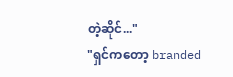တဲ့ဆိုင်..."
"ရှင်ကတော့ branded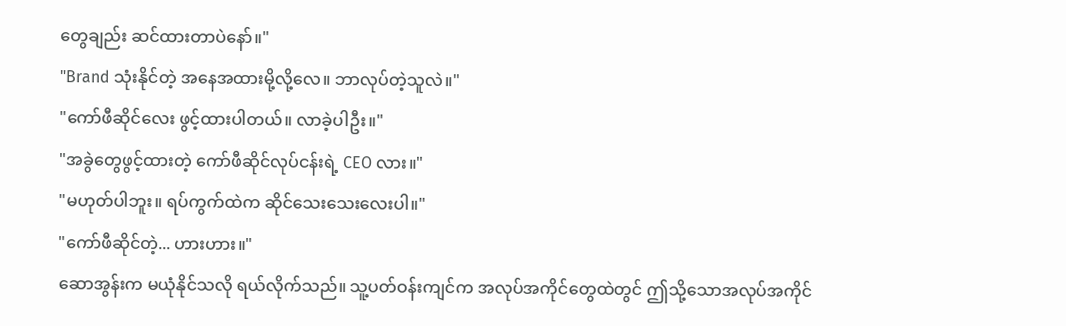တွေချည်း ဆင်ထားတာပဲနော်။"
"Brand သုံးနိုင်တဲ့ အနေအထားမို့လို့လေ။ ဘာလုပ်တဲ့သူလဲ။"
"ကော်ဖီဆိုင်လေး ဖွင့်ထားပါတယ်။ လာခဲ့ပါဦး။"
"အခွဲတွေဖွင့်ထားတဲ့ ကော်ဖီဆိုင်လုပ်ငန်းရဲ့ CEO လား။"
"မဟုတ်ပါဘူး။ ရပ်ကွက်ထဲက ဆိုင်သေးသေးလေးပါ။"
"ကော်ဖီဆိုင်တဲ့... ဟားဟား။"
ဆောအွန်းက မယုံနိုင်သလို ရယ်လိုက်သည်။ သူ့ပတ်ဝန်းကျင်က အလုပ်အကိုင်တွေထဲတွင် ဤသို့သောအလုပ်အကိုင်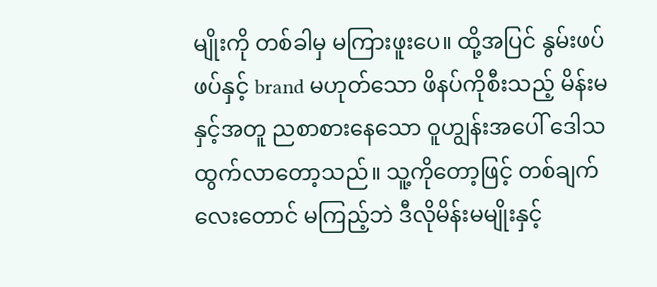မျိုးကို တစ်ခါမှ မကြားဖူးပေ။ ထို့အပြင် နွမ်းဖပ်ဖပ်နှင့် brand မဟုတ်သော ဖိနပ်ကိုစီးသည့် မိန်းမနှင့်အတူ ညစာစားနေသော ဝူဟျွန်းအပေါ် ဒေါသထွက်လာတော့သည်။ သူ့ကိုတော့ဖြင့် တစ်ချက်လေးတောင် မကြည့်ဘဲ ဒီလိုမိန်းမမျိုးနှင့်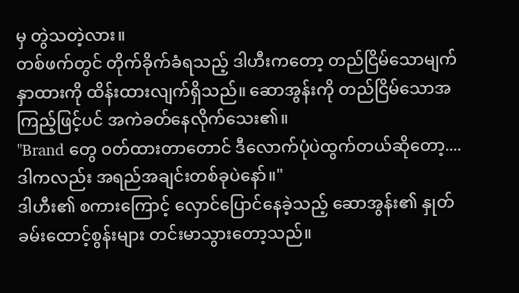မှ တွဲသတဲ့လား။
တစ်ဖက်တွင် တိုက်ခိုက်ခံရသည့် ဒါဟီးကတော့ တည်ငြိမ်သောမျက်နှာထားကို ထိန်းထားလျက်ရှိသည်။ ဆောအွန်းကို တည်ငြိမ်သောအကြည့်ဖြင့်ပင် အကဲခတ်နေလိုက်သေး၏။
"Brand တွေ ဝတ်ထားတာတောင် ဒီလောက်ပုံပဲထွက်တယ်ဆိုတော့....ဒါကလည်း အရည်အချင်းတစ်ခုပဲနော်။"
ဒါဟီး၏ စကားကြောင့် လှောင်ပြောင်နေခဲ့သည့် ဆောအွန်း၏ နှုတ်ခမ်းထောင့်စွန်းများ တင်းမာသွားတော့သည်။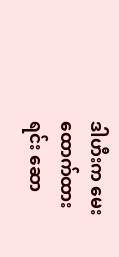ဒါဟီးက မေးထောက်ထားရင်း ဆော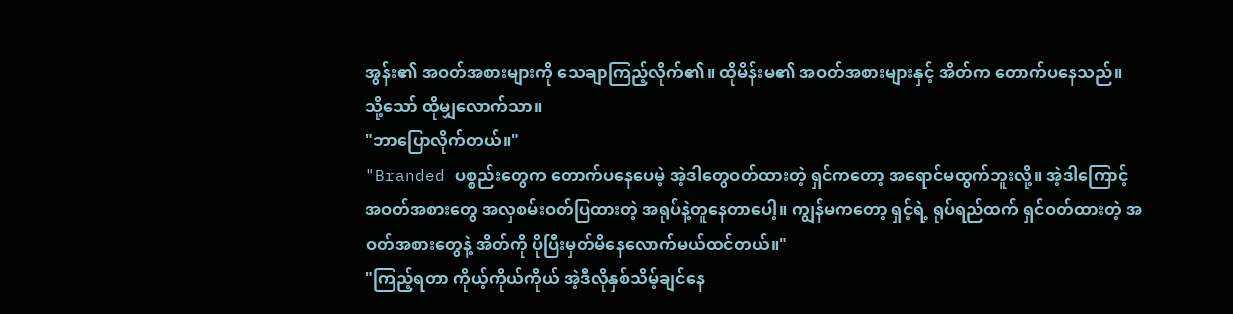အွန်း၏ အဝတ်အစားများကို သေချာကြည့်လိုက်၏။ ထိုမိန်းမ၏ အဝတ်အစားများနှင့် အိတ်က တောက်ပနေသည်။ သို့သော် ထိုမျှလောက်သာ။
"ဘာပြောလိုက်တယ်။"
"Branded ပစ္စည်းတွေက တောက်ပနေပေမဲ့ အဲ့ဒါတွေဝတ်ထားတဲ့ ရှင်ကတော့ အရောင်မထွက်ဘူးလို့။ အဲ့ဒါကြောင့် အဝတ်အစားတွေ အလှစမ်းဝတ်ပြထားတဲ့ အရုပ်နဲ့တူနေတာပေါ့။ ကျွန်မကတော့ ရှင့်ရဲ့ ရုပ်ရည်ထက် ရှင်ဝတ်ထားတဲ့ အဝတ်အစားတွေနဲ့ အိတ်ကို ပိုပြီးမှတ်မိနေလောက်မယ်ထင်တယ်။"
"ကြည့်ရတာ ကိုယ့်ကိုယ်ကိုယ် အဲ့ဒီလိုနှစ်သိမ့်ချင်နေ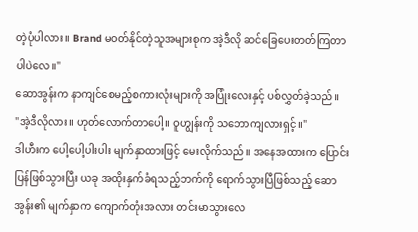တဲ့ပုံပါလား။ Brand မဝတ်နိုင်တဲ့သူအများစုက အဲ့ဒီလို ဆင်ခြေပေးတတ်ကြတာပါပဲလေ။"
ဆောအွန်းက နာကျင်စေမည့်စကားလုံးများကို အပြုံးလေးနှင့် ပစ်လွှတ်ခဲ့သည်။
"အဲ့ဒီလိုလား။ ဟုတ်လောက်တာပေါ့။ ဝူဟျွန်းကို သဘောကျလားရှင့်။"
ဒါဟီးက ပေါ့ပေါ့ပါးပါး မျက်နှာထားဖြင့် မေးလိုက်သည်။ အနေအထားက ပြောင်းပြန်ဖြစ်သွားပြီး ယခု အထိုးနှက်ခံရသည့်ဘက်ကို ရောက်သွားပြီဖြစ်သည့် ဆောအွန်း၏ မျက်နှာက ကျောက်တုံးအလား တင်းမာသွားလေ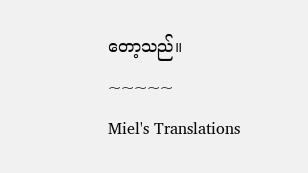တော့သည်။
~~~~~
Miel's Translations